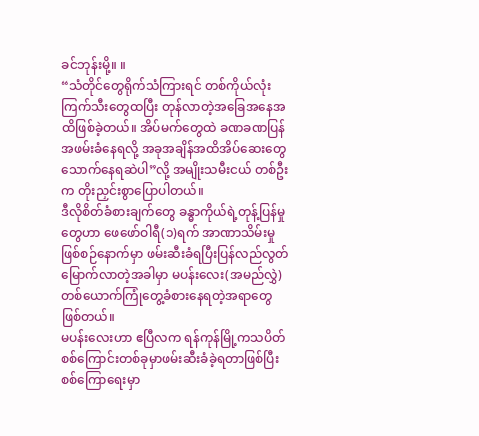ခင်ဘုန်းမို့။ ။
“သံတိုင်တွေရိုက်သံကြားရင် တစ်ကိုယ်လုံးကြက်သီးတွေထပြီး တုန်လာတဲ့အခြေအနေအထိဖြစ်ခဲ့တယ်။ အိပ်မက်တွေထဲ ခဏခဏပြန်အဖမ်းခံနေရလို့ အခုအချိန်အထိအိပ်ဆေးတွေသောက်နေရဆဲပါ”လို့ အမျိုးသမီးငယ် တစ်ဦးက တိုးညှင်းစွာပြောပါတယ်။
ဒီလိုစိတ်ခံစားချက်တွေ ခန္ဓာကိုယ်ရဲ့တုန့်ပြန်မှုတွေဟာ ဖေဖော်ဝါရီ(၁)ရက် အာဏာသိမ်းမှု ဖြစ်စဉ်နောက်မှာ ဖမ်းဆီးခံရပြီးပြန်လည်လွတ်မြောက်လာတဲ့အခါမှာ မပန်းလေး(အမည်လွှဲ)တစ်ယောက်ကြုံတွေ့ခံစားနေရတဲ့အရာတွေဖြစ်တယ်။
မပန်းလေးဟာ ဧပြီလက ရန်ကုန်မြို့ကသပိတ်စစ်ကြောင်းတစ်ခုမှာဖမ်းဆီးခံခဲ့ရတာဖြစ်ပြီး စစ်ကြောရေးမှာ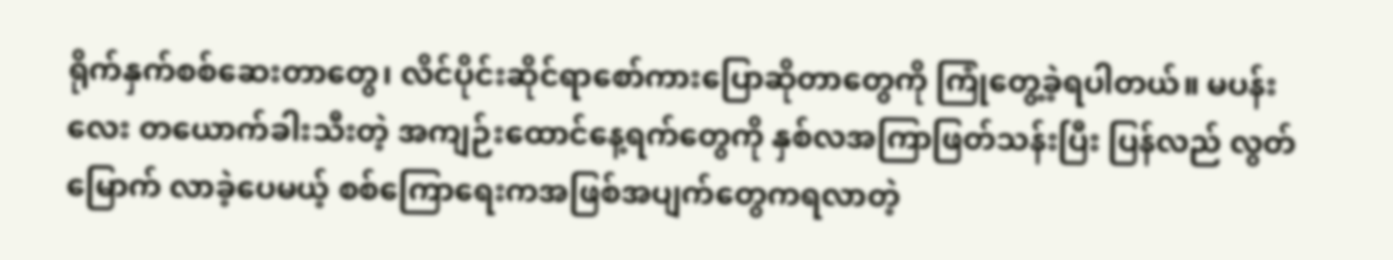ရိုက်နှက်စစ်ဆေးတာတွေ၊ လိင်ပိုင်းဆိုင်ရာစော်ကားပြောဆိုတာတွေကို ကြုံတွေ့ခဲ့ရပါတယ်။ မပန်းလေး တယောက်ခါးသီးတဲ့ အကျဉ်းထောင်နေ့ရက်တွေကို နှစ်လအကြာဖြတ်သန်းပြီး ပြန်လည် လွတ်မြောက် လာခဲ့ပေမယ့် စစ်ကြောရေးကအဖြစ်အပျက်တွေကရလာတဲ့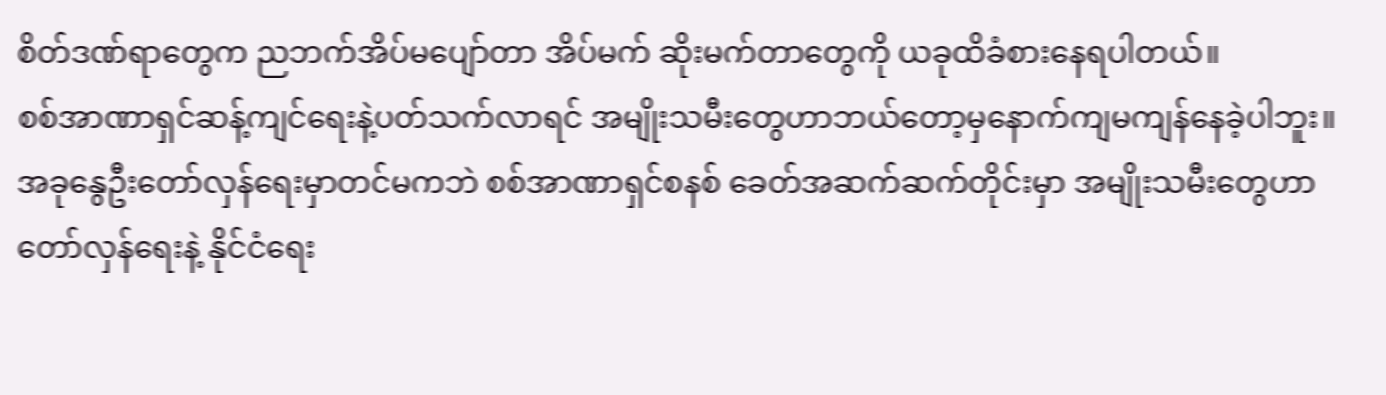စိတ်ဒဏ်ရာတွေက ညဘက်အိပ်မပျော်တာ အိပ်မက် ဆိုးမက်တာတွေကို ယခုထိခံစားနေရပါတယ်။
စစ်အာဏာရှင်ဆန့်ကျင်ရေးနဲ့ပတ်သက်လာရင် အမျိုးသမီးတွေဟာဘယ်တော့မှနောက်ကျမကျန်နေခဲ့ပါဘူး။ အခုနွေဦးတော်လှန်ရေးမှာတင်မကဘဲ စစ်အာဏာရှင်စနစ် ခေတ်အဆက်ဆက်တိုင်းမှာ အမျိုးသမီးတွေဟာ တော်လှန်ရေးနဲ့ နိုင်ငံရေး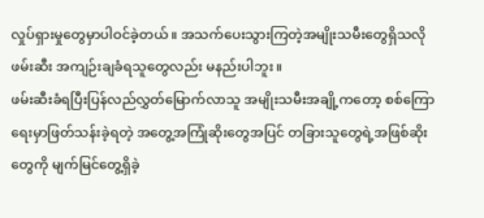လှုပ်ရှားမှုတွေမှာပါဝင်ခဲ့တယ်။ အသက်ပေးသွားကြတဲ့အမျိုးသမီးတွေရှိသလို ဖမ်းဆီး အကျဉ်းချခံရသူတွေလည်း မနည်းပါဘူး။
ဖမ်းဆီးခံရပြီးပြန်လည်လွှတ်မြောက်လာသူ အမျိုးသမီးအချို့ကတော့ စစ်ကြောရေးမှာဖြတ်သန်းခဲ့ရတဲ့ အတွေ့အကြုံဆိုးတွေအပြင် တခြားသူတွေရဲ့အဖြစ်ဆိုးတွေကို မျက်မြင်တွေ့ရှိခဲ့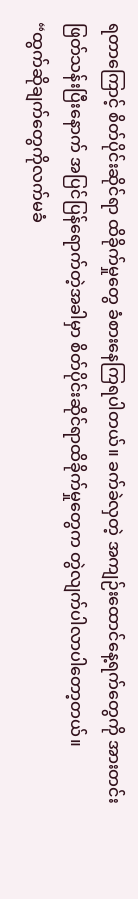ရတာကြောင့် စိတ်ပိုင်းဆိုင်ရာ ထိခိုက်မှုတွေ ခံစားနေကြရပါတယ်။ ခက်ခဲလှတဲ့ အကျဉ်းထောင်နေ့ရက်တွေကို အားတင်းဖြတ်သန်းပြီးနောက် အပြင်ပြန်ရောက်တဲ့အခါမှာ စိတ်ပိုင်းဆိုင်ရာထိခိုက်မှုတွေက တွဲလျက်ပါလာပါတော့တယ်။
“ထွက်ဆိုချက်တွေကိုလက်မခံ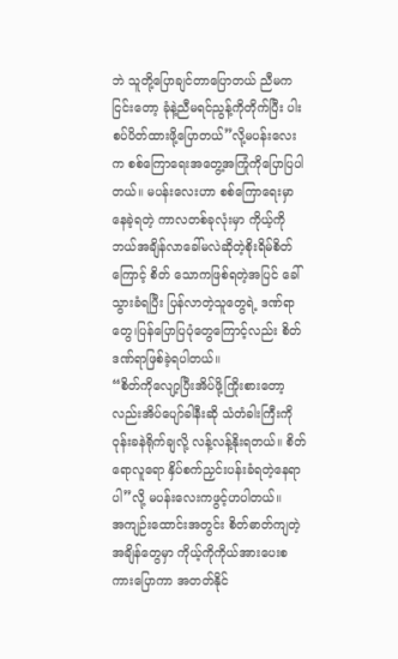ဘဲ သူတို့ပြောချင်တာပြောတယ် ညီမကငြင်းတော့ ခုံနဲ့ညီမရင်ညွန့်ကိုတိုက်ပြီး ပါးစပ်ပိတ်ထားဖို့ပြောတယ်”လို့မပန်းလေးက စစ်ကြောရေးအတွေ့အကြုံကိုပြောပြပါတယ်။ မပန်းလေးဟာ စစ်ကြောရေးမှာနေခဲ့ရတဲ့ ကာလတစ်ခုလုံးမှာ ကိုယ့်ကိုဘယ်အချိန်လာခေါ်မလဲဆိုတဲ့စိုးရိမ်စိတ်ကြောင့် စိတ် သောကဖြစ်ရတဲ့အပြင် ခေါ်သွားခံရပြီး ပြန်လာတဲ့သူတွေရဲ့ ဒဏ်ရာတွေ၊ပြန်ပြောပြပုံတွေကြောင့်လည်း စိတ်ဒဏ်ရာဖြစ်ခဲ့ရပါတယ်။
“စိတ်ကိုလျော့ပြီးအိပ်ဖို့ကြိုးစားတော့လည်းအိပ်ပျော်ခါနီးဆို သံတံခါးကြီးကိုဝုန်းခနဲရိုက်ချလို့ လန့်လန့်နိုးရတယ်။ စိတ်ရောလူရော နှိပ်စက်ညှင်းပန်းခံရတဲ့နေရာပါ”လို့ မပန်းလေးကဖွင့်ဟပါတယ်။
အကျဉ်းထောင်းအတွင်း စိတ်ဓာတ်ကျတဲ့အချိန်တွေမှာ ကိုယ့်ကိုကိုယ်အားပေးစကားပြောကာ အတတ်နိုင်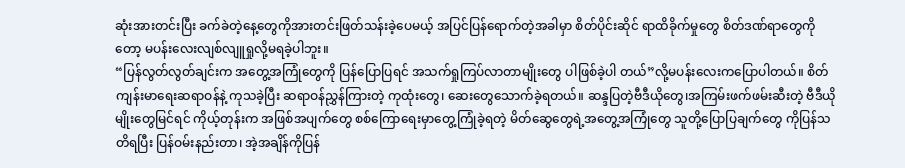ဆုံးအားတင်းပြီး ခက်ခဲတဲ့နေ့တွေကိုအားတင်းဖြတ်သန်းခဲ့ပေမယ့် အပြင်ပြန်ရောက်တဲ့အခါမှာ စိတ်ပိုင်းဆိုင် ရာထိခိုက်မှုတွေ စိတ်ဒဏ်ရာတွေကိုတော့ မပန်းလေးလျစ်လျူရှုလို့မရခဲ့ပါဘူး။
“ပြန်လွတ်လွတ်ချင်းက အတွေ့အကြုံတွေကို ပြန်ပြောပြရင် အသက်ရှုကြပ်လာတာမျိုးတွေ ပါဖြစ်ခဲ့ပါ တယ်”လို့မပန်းလေးကပြောပါတယ်။ စိတ်ကျန်းမာရေးဆရာဝန်နဲ့ ကုသခဲ့ပြီး ဆရာဝန်ညွှန်ကြားတဲ့ ကုထုံးတွေ၊ ဆေးတွေသောက်ခဲ့ရတယ်။ ဆန္ဒပြတဲ့ဗီဒီယိုတွေ၊အကြမ်းဖက်ဖမ်းဆီးတဲ့ ဗီဒီယိုမျိုးတွေမြင်ရင် ကိုယ့်တုန်းက အဖြစ်အပျက်တွေ စစ်ကြောရေးမှာတွေ့ကြုံခဲ့ရတဲ့ မိတ်ဆွေတွေရဲ့အတွေ့အကြုံတွေ သူတို့ပြောပြချက်တွေ ကိုပြန်သတိရပြီး ပြန်ဝမ်းနည်းတာ၊ အဲ့အချိန်ကိုပြန်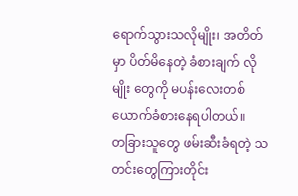ရောက်သွားသလိုမျိုး၊ အတိတ်မှာ ပိတ်မိနေတဲ့ ခံစားချက် လိုမျိုး တွေကို မပန်းလေးတစ်ယောက်ခံစားနေရပါတယ်။
တခြားသူတွေ ဖမ်းဆီးခံရတဲ့ သတင်းတွေကြားတိုင်း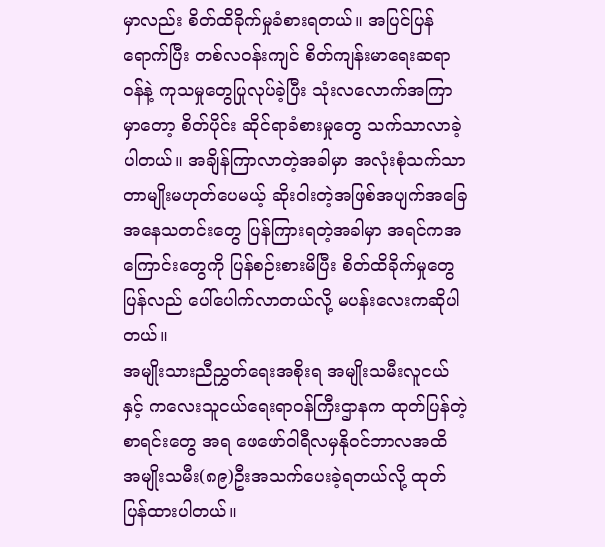မှာလည်း စိတ်ထိခိုက်မှုခံစားရတယ်။ အပြင်ပြန်ရောက်ပြီး တစ်လဝန်းကျင် စိတ်ကျန်းမာရေးဆရာဝန်နဲ့ ကုသမှုတွေပြုလုပ်ခဲ့ပြီး သုံးလလောက်အကြာမှာတော့ စိတ်ပိုင်း ဆိုင်ရာခံစားမှုတွေ သက်သာလာခဲ့ပါတယ်။ အချိန်ကြာလာတဲ့အခါမှာ အလုံးစုံသက်သာတာမျိုးမဟုတ်ပေမယ့် ဆိုးဝါးတဲ့အဖြစ်အပျက်အခြေအနေသတင်းတွေ ပြန်ကြားရတဲ့အခါမှာ အရင်ကအကြောင်းတွေကို ပြန်စဉ်းစားမိပြီး စိတ်ထိခိုက်မှုတွေပြန်လည် ပေါ်ပေါက်လာတယ်လို့ မပန်းလေးကဆိုပါတယ်။
အမျိုးသားညီညွှတ်ရေးအစိုးရ အမျိုးသမီးလူငယ်နှင့် ကလေးသူငယ်ရေးရာဝန်ကြီးဌာနက ထုတ်ပြန်တဲ့စာရင်းတွေ အရ ဖေဖော်ဝါရီလမှနိုဝင်ဘာလအထိ အမျိုးသမီး(၈၉)ဦးအသက်ပေးခဲ့ရတယ်လို့ ထုတ်ပြန်ထားပါတယ်။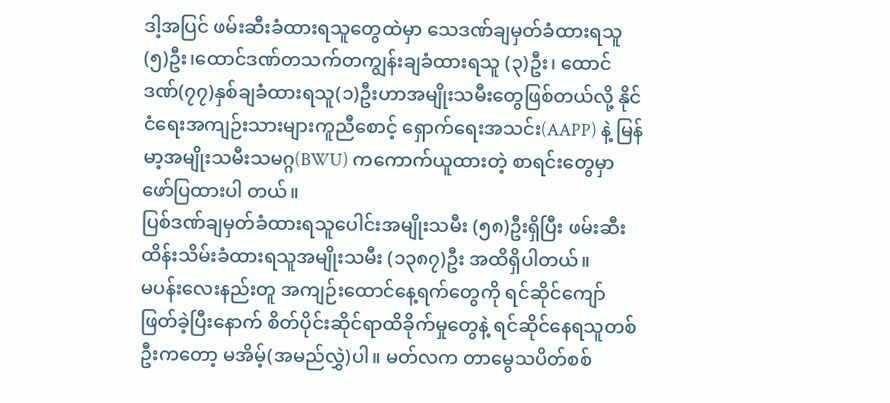ဒါ့အပြင် ဖမ်းဆီးခံထားရသူတွေထဲမှာ သေဒဏ်ချမှတ်ခံထားရသူ (၅)ဦး၊ထောင်ဒဏ်တသက်တကျွန်းချခံထားရသူ (၃)ဦး၊ ထောင်ဒဏ်(၇၇)နှစ်ချခံထားရသူ(၁)ဦးဟာအမျိုးသမီးတွေဖြစ်တယ်လို့ နိုင်ငံရေးအကျဉ်းသားများကူညီစောင့် ရှောက်ရေးအသင်း(AAPP) နဲ့ မြန်မာ့အမျိုးသမီးသမဂ္ဂ(BWU) ကကောက်ယူထားတဲ့ စာရင်းတွေမှာ ဖော်ပြထားပါ တယ်။
ပြစ်ဒဏ်ချမှတ်ခံထားရသူပေါင်းအမျိုးသမီး (၅၈)ဦးရှိပြီး ဖမ်းဆီးထိန်းသိမ်းခံထားရသူအမျိုးသမီး (၁၃၈၇)ဦး အထိရှိပါတယ်။
မပန်းလေးနည်းတူ အကျဉ်းထောင်နေ့ရက်တွေကို ရင်ဆိုင်ကျော်ဖြတ်ခဲ့ပြီးနောက် စိတ်ပိုင်းဆိုင်ရာထိခိုက်မှုတွေနဲ့ ရင်ဆိုင်နေရသူတစ်ဦးကတော့ မအိမ့်(အမည်လွှဲ)ပါ။ မတ်လက တာမွေသပိတ်စစ်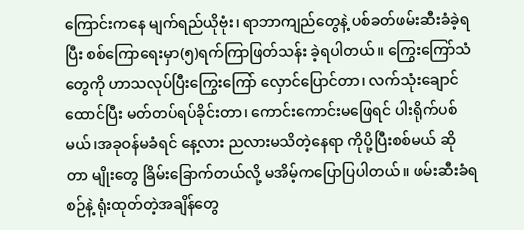ကြောင်းကနေ မျက်ရည်ယိုဗုံး၊ ရာဘာကျည်တွေနဲ့ ပစ်ခတ်ဖမ်းဆီးခံခဲ့ရပြီး စစ်ကြောရေးမှာ(၅)ရက်ကြာဖြတ်သန်း ခဲ့ရပါတယ်။ ကြွေးကြော်သံ တွေကို ဟာသလုပ်ပြီးကြွေးကြော် လှောင်ပြောင်တာ၊ လက်သုံးချောင်ထောင်ပြီး မတ်တပ်ရပ်ခိုင်းတာ၊ ကောင်းကောင်းမဖြေရင် ပါးရိုက်ပစ်မယ်၊အခုဝန်မခံရင် နေ့လား ညလားမသိတဲ့နေရာ ကိုပို့ပြီးစစ်မယ် ဆိုတာ မျိုးတွေ ခြိမ်းခြောက်တယ်လို့ မအိမ့်ကပြောပြပါတယ်။ ဖမ်းဆီးခံရစဉ်နဲ့ ရုံးထုတ်တဲ့အချိန်တွေ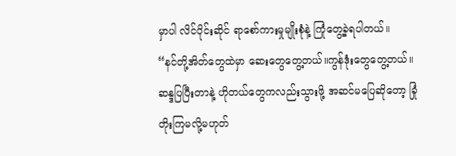မှာပါ လိင်ပိုင်းဆိုင် ရာစော်ကားမှုမျိုးစုံနဲ့ ကြုံတွေ့ခဲ့ရပါတယ်။
“နင်တို့အိတ်တွေထဲမှာ ဆေးတွေတွေ့တယ်။ကွန်ဒုံးတွေတွေ့တယ်။ဆန္ဒပြပြီးတာနဲ့ ဟိုတယ်တွေကလည်းသွားဖို့ အဆင်မပြေဆိုတော့ ခြုံတိုးကြမလို့မဟုတ်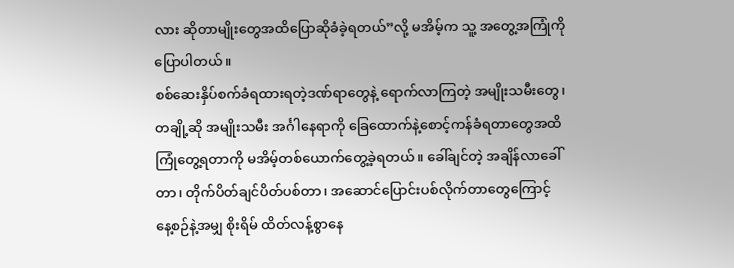လား ဆိုတာမျိုးတွေအထိပြောဆိုခံခဲ့ရတယ်”လို့ မအိမ့်က သူ့ အတွေ့အကြုံကိုပြောပါတယ်။
စစ်ဆေးနှိပ်စက်ခံရထားရတဲ့ဒဏ်ရာတွေနဲ့ ရောက်လာကြတဲ့ အမျိုးသမီးတွေ၊တချို့ဆို အမျိုးသမီး အင်္ဂါနေရာကို ခြေထောက်နဲ့စောင့်ကန်ခံရတာတွေအထိ ကြုံတွေ့ရတာကို မအိမ့်တစ်ယောက်တွေ့ခဲ့ရတယ်။ ခေါ်ချင်တဲ့ အချိန်လာခေါ်တာ၊ တိုက်ပိတ်ချင်ပိတ်ပစ်တာ၊ အဆောင်ပြောင်းပစ်လိုက်တာတွေကြောင့် နေ့စဉ်နဲ့အမျှ စိုးရိမ် ထိတ်လန့်စွာနေ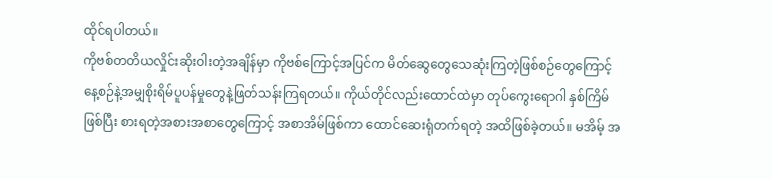ထိုင်ရပါတယ်။
ကိုဗစ်တတိယလှိုင်းဆိုးဝါးတဲ့အချိန်မှာ ကိုဗစ်ကြောင့်အပြင်က မိတ်ဆွေတွေသေဆုံးကြတဲ့ဖြစ်စဉ်တွေကြောင့် နေ့စဉ်နဲ့အမျှစိုးရိမ်ပူပန်မှုတွေနဲ့ဖြတ်သန်းကြရတယ်။ ကိုယ်တိုင်လည်းထောင်ထဲမှာ တုပ်ကွေးရောဂါ နှစ်ကြိမ် ဖြစ်ပြီး စားရတဲ့အစားအစာတွေကြောင့် အစာအိမ်ဖြစ်ကာ ထောင်ဆေးရုံတက်ရတဲ့ အထိဖြစ်ခဲ့တယ်။ မအိမ့် အ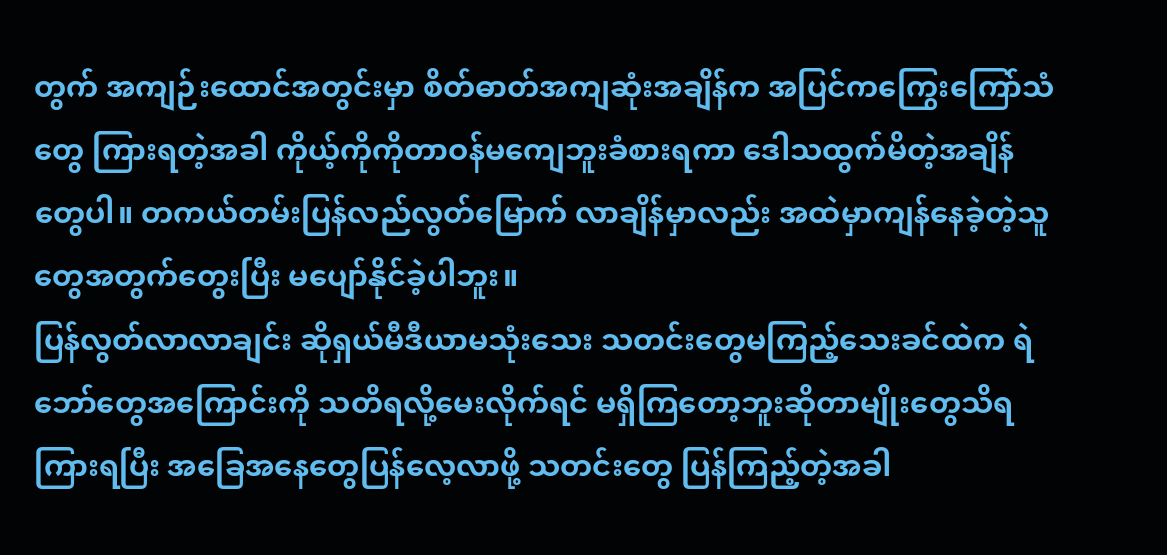တွက် အကျဉ်းထောင်အတွင်းမှာ စိတ်ဓာတ်အကျဆုံးအချိန်က အပြင်ကကြွေးကြော်သံတွေ ကြားရတဲ့အခါ ကိုယ့်ကိုကိုတာဝန်မကျေဘူးခံစားရကာ ဒေါသထွက်မိတဲ့အချိန်တွေပါ။ တကယ်တမ်းပြန်လည်လွတ်မြောက် လာချိန်မှာလည်း အထဲမှာကျန်နေခဲ့တဲ့သူတွေအတွက်တွေးပြီး မပျော်နိုင်ခဲ့ပါဘူး။
ပြန်လွတ်လာလာချင်း ဆိုရှယ်မီဒီယာမသုံးသေး သတင်းတွေမကြည့်သေးခင်ထဲက ရဲဘော်တွေအကြောင်းကို သတိရလို့မေးလိုက်ရင် မရှိကြတော့ဘူးဆိုတာမျိုးတွေသိရကြားရပြီး အခြေအနေတွေပြန်လေ့လာဖို့ သတင်းတွေ ပြန်ကြည့်တဲ့အခါ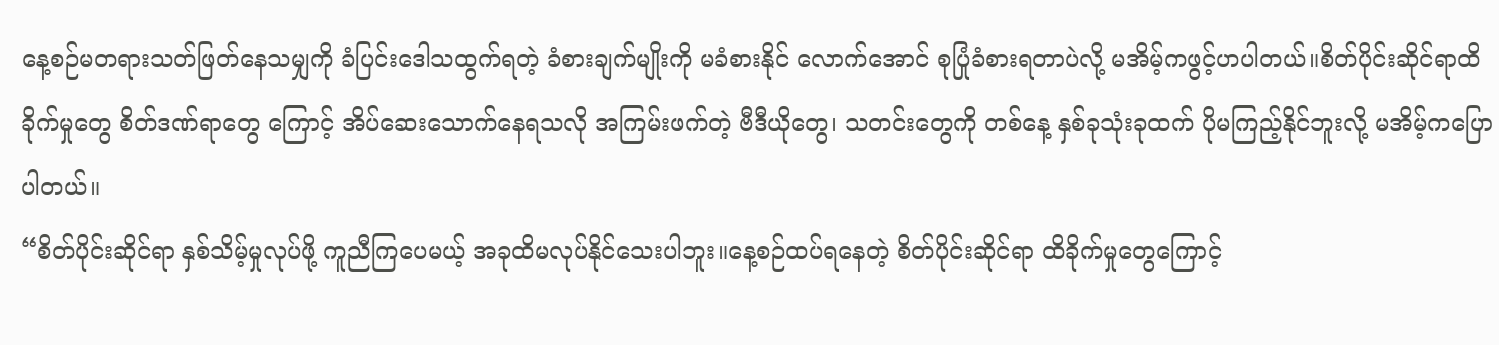နေ့စဉ်မတရားသတ်ဖြတ်နေသမျှကို ခံပြင်းဒေါသထွက်ရတဲ့ ခံစားချက်မျိုးကို မခံစားနိုင် လောက်အောင် စုပြုံခံစားရတာပဲလို့ မအိမ့်ကဖွင့်ဟပါတယ်။စိတ်ပိုင်းဆိုင်ရာထိခိုက်မှုတွေ စိတ်ဒဏ်ရာတွေ ကြောင့် အိပ်ဆေးသောက်နေရသလို အကြမ်းဖက်တဲ့ ဗီဒီယိုတွေ၊ သတင်းတွေကို တစ်နေ့ နှစ်ခုသုံးခုထက် ပိုမကြည့်နိုင်ဘူးလို့ မအိမ့်ကပြောပါတယ်။
“စိတ်ပိုင်းဆိုင်ရာ နှစ်သိမ့်မှုလုပ်ဖို့ ကူညီကြပေမယ့် အခုထိမလုပ်နိုင်သေးပါဘူး။နေ့စဉ်ထပ်ရနေတဲ့ စိတ်ပိုင်းဆိုင်ရာ ထိခိုက်မှုတွေကြောင့်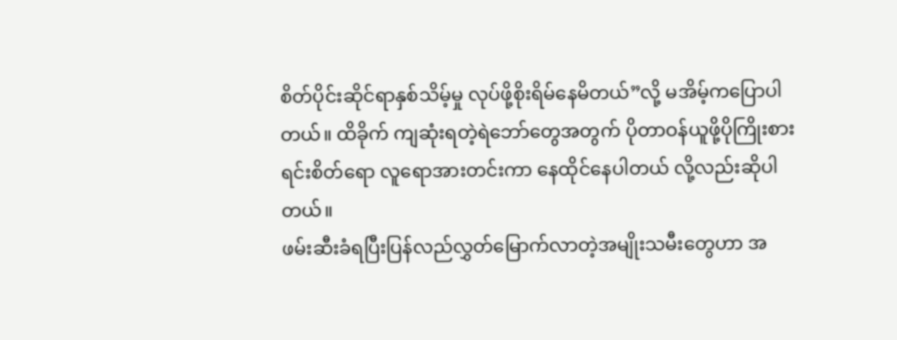စိတ်ပိုင်းဆိုင်ရာနှစ်သိမ့်မှု လုပ်ဖို့စိုးရိမ်နေမိတယ်”လို့ မအိမ့်ကပြောပါတယ်။ ထိခိုက် ကျဆုံးရတဲ့ရဲဘော်တွေအတွက် ပိုတာဝန်ယူဖို့ပိုကြိုးစားရင်းစိတ်ရော လူရောအားတင်းကာ နေထိုင်နေပါတယ် လို့လည်းဆိုပါတယ်။
ဖမ်းဆီးခံရပြီးပြန်လည်လွှတ်မြောက်လာတဲ့အမျိုးသမီးတွေဟာ အ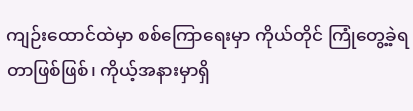ကျဉ်းထောင်ထဲမှာ စစ်ကြောရေးမှာ ကိုယ်တိုင် ကြုံတွေ့ခဲ့ရတာဖြစ်ဖြစ်၊ ကိုယ့်အနားမှာရှိ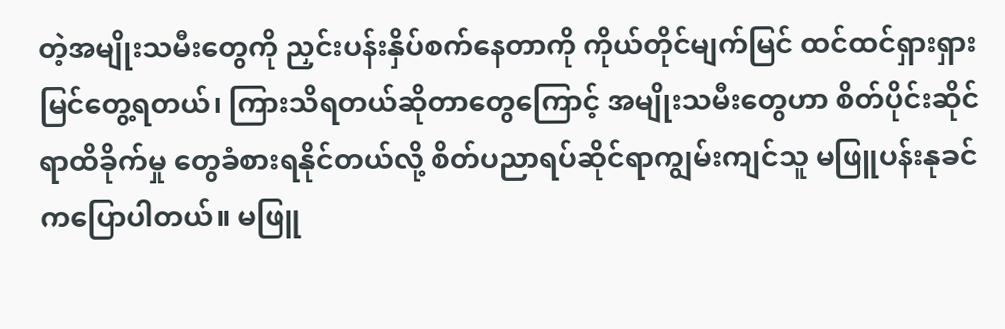တဲ့အမျိုးသမီးတွေကို ညှင်းပန်းနှိပ်စက်နေတာကို ကိုယ်တိုင်မျက်မြင် ထင်ထင်ရှားရှားမြင်တွေ့ရတယ်၊ ကြားသိရတယ်ဆိုတာတွေကြောင့် အမျိုးသမီးတွေဟာ စိတ်ပိုင်းဆိုင်ရာထိခိုက်မှု တွေခံစားရနိုင်တယ်လို့ စိတ်ပညာရပ်ဆိုင်ရာကျွမ်းကျင်သူ မဖြူပန်းနုခင်ကပြောပါတယ်။ မဖြူ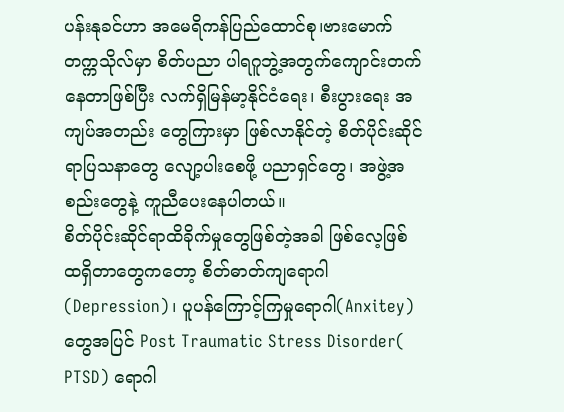ပန်းနုခင်ဟာ အမေရိကန်ပြည်ထောင်စု၊ဗားမောက် တက္ကသိုလ်မှာ စိတ်ပညာ ပါရဂူဘွဲ့အတွက်ကျောင်းတက်နေတာဖြစ်ပြီး လက်ရှိမြန်မာ့နိုင်ငံရေး၊ စီးပွားရေး အကျပ်အတည်း တွေကြားမှာ ဖြစ်လာနိုင်တဲ့ စိတ်ပိုင်းဆိုင်ရာပြသနာတွေ လျော့ပါးစေဖို့ ပညာရှင်တွေ၊ အဖွဲ့အစည်းတွေနဲ့ ကူညီပေးနေပါတယ်။
စိတ်ပိုင်းဆိုင်ရာထိခိုက်မှုတွေဖြစ်တဲ့အခါ ဖြစ်လေ့ဖြစ်ထရှိတာတွေကတော့ စိတ်ဓာတ်ကျရောဂါ(Depression)၊ ပူပန်ကြောင့်ကြမှုရောဂါ(Anxitey) တွေအပြင် Post Traumatic Stress Disorder( PTSD) ရောဂါ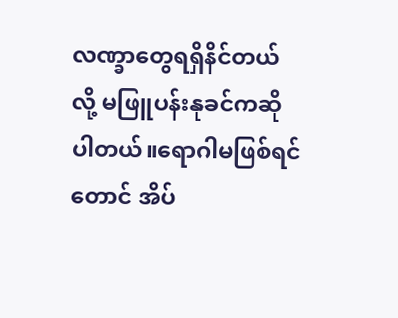လဏ္ခာတွေရရှိနိင်တယ်လို့ မဖြူပန်းနုခင်ကဆိုပါတယ်။ရောဂါမဖြစ်ရင်တောင် အိပ်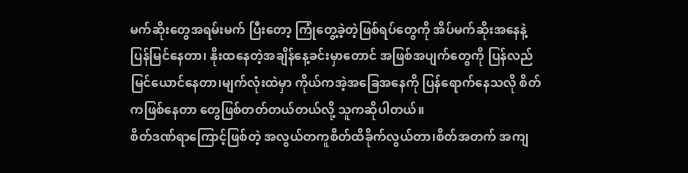မက်ဆိုးတွေအရမ်းမက် ပြီးတော့ ကြုံတွေ့ခဲ့တဲ့ဖြစ်ရပ်တွေကို အိပ်မက်ဆိုးအနေနဲ့ပြန်မြင်နေတာ၊ နိုးထနေတဲ့အချိန်နေ့ခင်းမှာတောင် အဖြစ်အပျက်တွေကို ပြန်လည်မြင်ယောင်နေတာ၊မျက်လုံးထဲမှာ ကိုယ်ကအဲ့အခြေအနေကို ပြန်ရောက်နေသလို စိတ်ကဖြစ်နေတာ တွေဖြစ်တတ်တယ်တယ်လို့ သူကဆိုပါတယ်။
စိတ်ဒဏ်ရာကြောင့်ဖြစ်တဲ့ အလွယ်တကူစိတ်ထိခိုက်လွယ်တာ၊စိတ်အတက် အကျ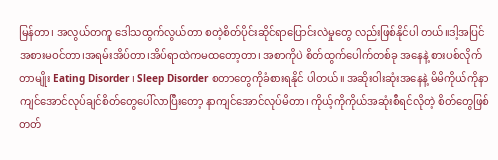မြန်တာ၊ အလွယ်တကူ ဒေါသထွက်လွယ်တာ စတဲ့စိတ်ပိုင်းဆိုင်ရာပြောင်းလဲမှုတွေ လည်းဖြစ်နိုင်ပါ တယ်။ဒါ့အပြင် အစားမဝင်တာ၊အရမ်းအိပ်တာ၊အိပ်ရာထဲကမထတော့တာ၊ အစာကိုပဲ စိတ်ထွက်ပေါက်တစ်ခု အနေနဲ့ စားပစ်လိုက်တာမျိုး Eating Disorder ၊ Sleep Disorder စတာတွေကိုခံစားရနိုင် ပါတယ်။ အဆိုးဝါးဆုံးအနေနဲ့ မိမိကိုယ်ကိုနာကျင်အောင်လုပ်ချင်စိတ်တွေပေါ်လာပြီးတော့ နာကျင်အောင်လုပ်မိတာ၊ ကိုယ့်ကိုကိုယ်အဆုံးစီရင်လိုတဲ့ စိတ်တွေဖြစ်တတ်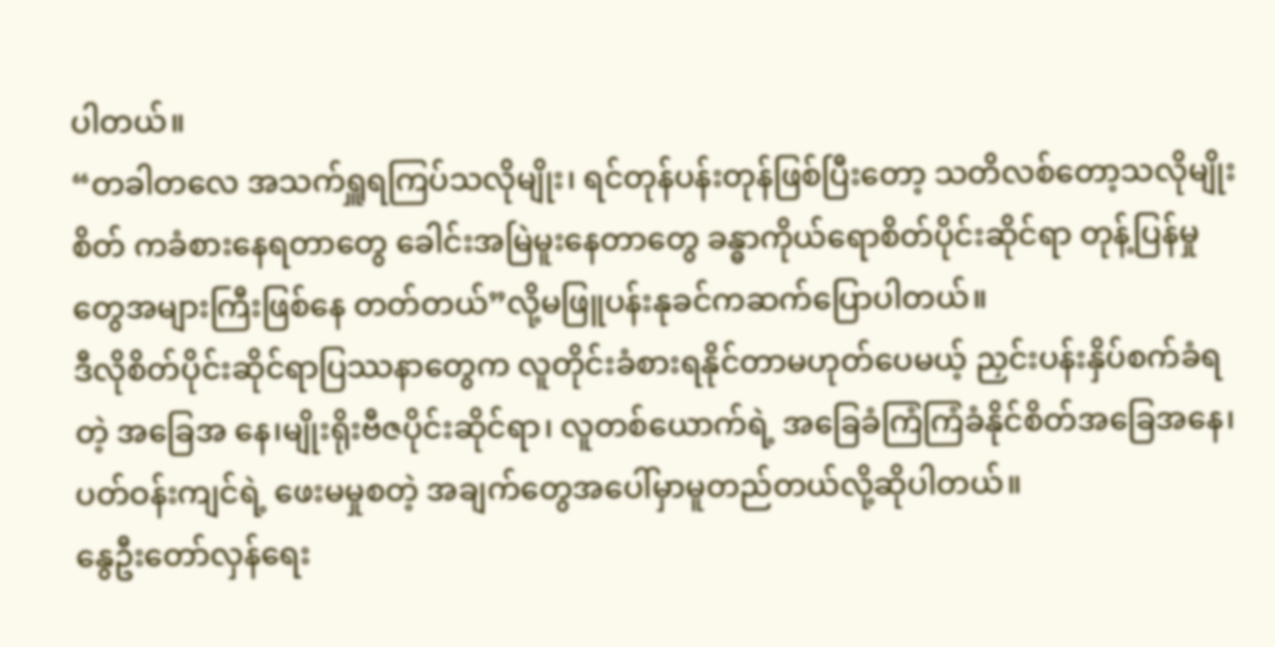ပါတယ်။
“တခါတလေ အသက်ရှူရကြပ်သလိုမျိုး၊ ရင်တုန်ပန်းတုန်ဖြစ်ပြီးတော့ သတိလစ်တော့သလိုမျိုးစိတ် ကခံစားနေရတာတွေ ခေါင်းအမြဲမူးနေတာတွေ ခန္ဓာကိုယ်ရောစိတ်ပိုင်းဆိုင်ရာ တုန့်ပြန်မှုတွေအများကြီးဖြစ်နေ တတ်တယ်”လို့မဖြူပန်းနုခင်ကဆက်ပြောပါတယ်။
ဒီလိုစိတ်ပိုင်းဆိုင်ရာပြဿနာတွေက လူတိုင်းခံစားရနိုင်တာမဟုတ်ပေမယ့် ညှင်းပန်းနှိပ်စက်ခံရတဲ့ အခြေအ နေ၊မျိုးရိုးဗီဇပိုင်းဆိုင်ရာ၊ လူတစ်ယောက်ရဲ့ အခြေခံကြံကြံခံနိုင်စိတ်အခြေအနေ၊ပတ်ဝန်းကျင်ရဲ့ ဖေးမမှုစတဲ့ အချက်တွေအပေါ်မှာမူတည်တယ်လို့ဆိုပါတယ်။
နွေဦးတော်လှန်ရေး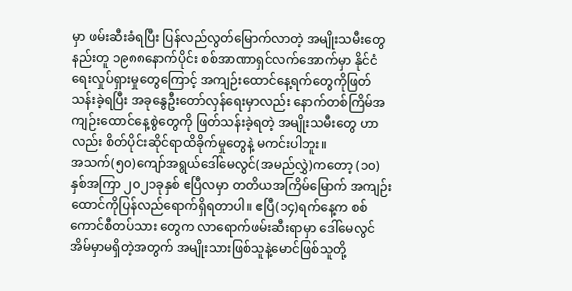မှာ ဖမ်းဆီးခံရပြီး ပြန်လည်လွတ်မြောက်လာတဲ့ အမျိုးသမီးတွေနည်းတူ ၁၉၈၈နောက်ပိုင်း စစ်အာဏာရှင်လက်အောက်မှာ နိုင်ငံရေးလှုပ်ရှားမှုတွေကြောင့် အကျဉ်းထောင်နေ့ရက်တွေကိုဖြတ်သန်းခဲ့ရပြီး အခုနွေဦးတော်လှန်ရေးမှာလည်း နောက်တစ်ကြိမ်အကျဉ်းထောင်နေ့စွဲတွေကို ဖြတ်သန်းခဲ့ရတဲ့ အမျိုးသမီးတွေ ဟာလည်း စိတ်ပိုင်းဆိုင်ရာထိခိုက်မှုတွေနဲ့ မကင်းပါဘူး။
အသက်(၅၀)ကျော်အရွယ်ဒေါ်မေလွင်(အမည်လွှဲ)ကတော့ (၁၀)နှစ်အကြာ ၂၀၂၁ခုနှစ် ဧပြီလမှာ တတိယအကြိမ်မြောက် အကျဉ်းထောင်ကိုပြန်လည်ရောက်ရှိရတာပါ။ ဧပြီ(၁၄)ရက်နေ့က စစ်ကောင်စီတပ်သား တွေက လာရောက်ဖမ်းဆီးရာမှာ ဒေါ်မေလွင်အိမ်မှာမရှိတဲ့အတွက် အမျိုးသားဖြစ်သူနဲ့မောင်ဖြစ်သူတို့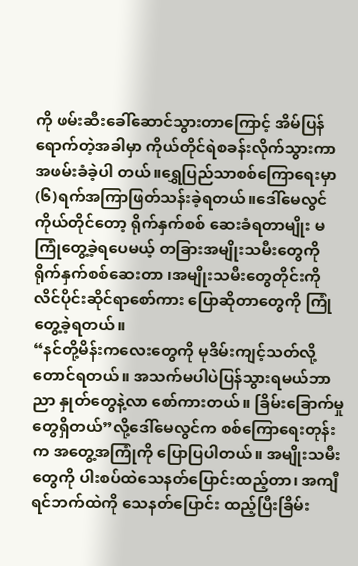ကို ဖမ်းဆီးခေါ်ဆောင်သွားတာကြောင့် အိမ်ပြန်ရောက်တဲ့အခါမှာ ကိုယ်တိုင်ရဲစခန်းလိုက်သွားကာ အဖမ်းခံခဲ့ပါ တယ်။ရွှေပြည်သာစစ်ကြောရေးမှာ (၆)ရက်အကြာဖြတ်သန်းခဲ့ရတယ်။ဒေါ်မေလွင်ကိုယ်တိုင်တော့ ရိုက်နှက်စစ် ဆေးခံရတာမျိုး မကြုံတွေ့ခဲ့ရပေမယ့် တခြားအမျိုးသမီးတွေကို ရိုက်နှက်စစ်ဆေးတာ ၊အမျိုးသမီးတွေတိုင်းကို လိင်ပိုင်းဆိုင်ရာစော်ကား ပြောဆိုတာတွေကို ကြုံတွေ့ခဲ့ရတယ်။
“နင်တို့မိန်းကလေးတွေကို မုဒိမ်းကျင့်သတ်လို့တောင်ရတယ်။ အသက်မပါပဲပြန်သွားရမယ်ဘာညာ နှုတ်တွေနဲ့လာ စော်ကားတယ်။ ခြိမ်းခြောက်မှုတွေရှိတယ်”လို့ဒေါ်မေလွင်က စစ်ကြောရေးတုန်းက အတွေ့အကြုံကို ပြောပြပါတယ်။ အမျိုးသမီးတွေကို ပါးစပ်ထဲသေနတ်ပြောင်းထည့်တာ၊ အကျီရင်ဘက်ထဲကို သေနတ်ပြောင်း ထည့်ပြီးခြိမ်း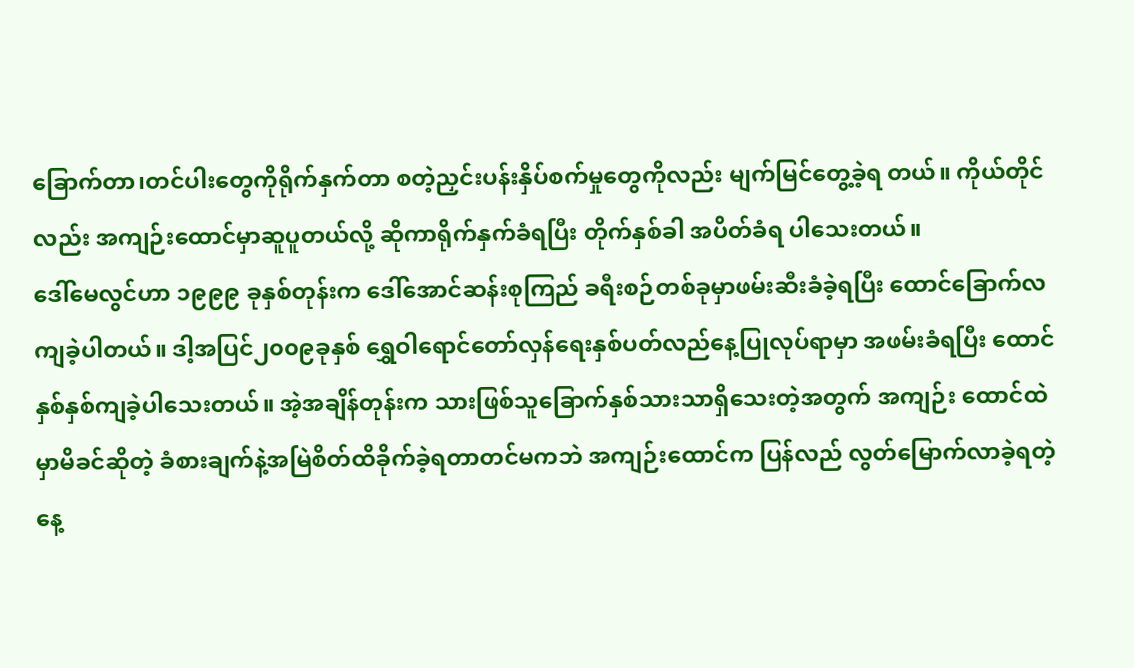ခြောက်တာ၊တင်ပါးတွေကိုရိုက်နှက်တာ စတဲ့ညှင်းပန်းနှိပ်စက်မှုတွေကိုလည်း မျက်မြင်တွေ့ခဲ့ရ တယ်။ ကိုယ်တိုင်လည်း အကျဉ်းထောင်မှာဆူပူတယ်လို့ ဆိုကာရိုက်နှက်ခံရပြီး တိုက်နှစ်ခါ အပိတ်ခံရ ပါသေးတယ်။
ဒေါ်မေလွင်ဟာ ၁၉၉၉ ခုနှစ်တုန်းက ဒေါ်အောင်ဆန်းစုကြည် ခရီးစဉ်တစ်ခုမှာဖမ်းဆီးခံခဲ့ရပြီး ထောင်ခြောက်လ ကျခဲ့ပါတယ်။ ဒါ့အပြင်၂၀၀၉ခုနှစ် ရွှေဝါရောင်တော်လှန်ရေးနှစ်ပတ်လည်နေ့ပြုလုပ်ရာမှာ အဖမ်းခံရပြီး ထောင်နှစ်နှစ်ကျခဲ့ပါသေးတယ်။ အဲ့အချိန်တုန်းက သားဖြစ်သူခြောက်နှစ်သားသာရှိသေးတဲ့အတွက် အကျဉ်း ထောင်ထဲမှာမိခင်ဆိုတဲ့ ခံစားချက်နဲ့အမြဲစိတ်ထိခိုက်ခဲ့ရတာတင်မကဘဲ အကျဉ်းထောင်က ပြန်လည် လွတ်မြောက်လာခဲ့ရတဲ့နေ့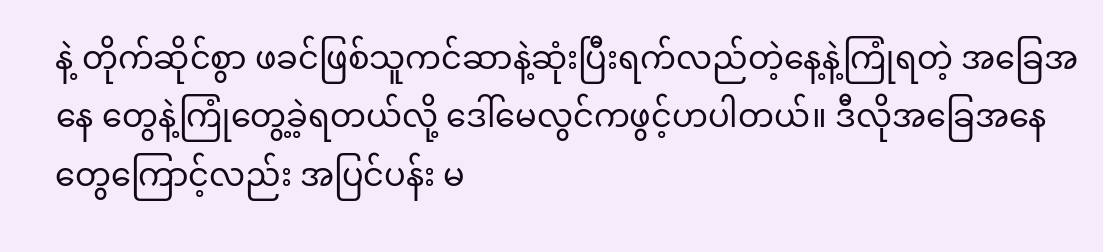နဲ့ တိုက်ဆိုင်စွာ ဖခင်ဖြစ်သူကင်ဆာနဲ့ဆုံးပြီးရက်လည်တဲ့နေ့နဲ့ကြုံရတဲ့ အခြေအနေ တွေနဲ့ကြုံတွေ့ခဲ့ရတယ်လို့ ဒေါ်မေလွင်ကဖွင့်ဟပါတယ်။ ဒီလိုအခြေအနေတွေကြောင့်လည်း အပြင်ပန်း မ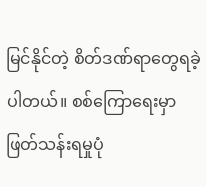မြင်နိုင်တဲ့ စိတ်ဒဏ်ရာတွေရခဲ့ပါတယ်။ စစ်ကြောရေးမှာဖြတ်သန်းရမှုပုံ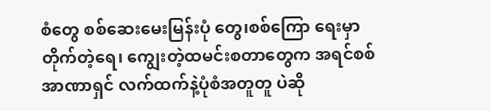စံတွေ စစ်ဆေးမေးမြန်းပုံ တွေ၊စစ်ကြော ရေးမှာ တိုက်တဲ့ရေ၊ ကျွေးတဲ့ထမင်းစတာတွေက အရင်စစ်အာဏာရှင် လက်ထက်နဲ့ပုံစံအတူတူ ပဲဆို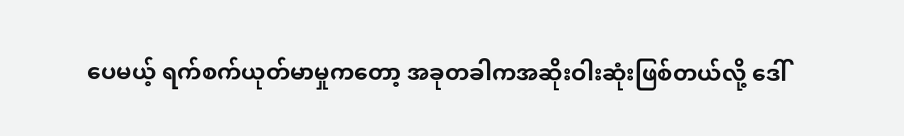ပေမယ့် ရက်စက်ယုတ်မာမှုကတော့ အခုတခါကအဆိုးဝါးဆုံးဖြစ်တယ်လို့ ဒေါ်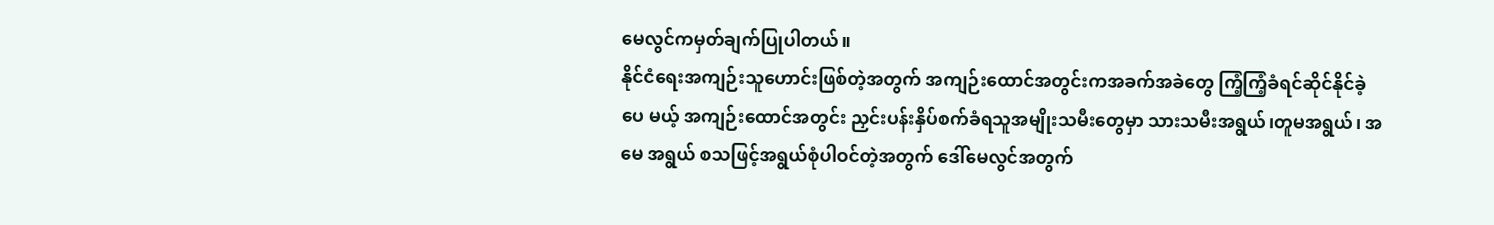မေလွင်ကမှတ်ချက်ပြုပါတယ်။
နိုင်ငံရေးအကျဉ်းသူဟောင်းဖြစ်တဲ့အတွက် အကျဉ်းထောင်အတွင်းကအခက်အခဲတွေ ကြံ့ကြံ့ခံရင်ဆိုင်နိုင်ခဲ့ပေ မယ့် အကျဉ်းထောင်အတွင်း ညှင်းပန်းနှိပ်စက်ခံရသူအမျိုးသမီးတွေမှာ သားသမီးအရွယ်၊တူမအရွယ်၊ အမေ အရွယ် စသဖြင့်အရွယ်စုံပါဝင်တဲ့အတွက် ဒေါ်မေလွင်အတွက်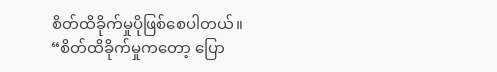စိတ်ထိခိုက်မှုပိုဖြစ်စေပါတယ်။
“စိတ်ထိခိုက်မှုကတော့ ပြော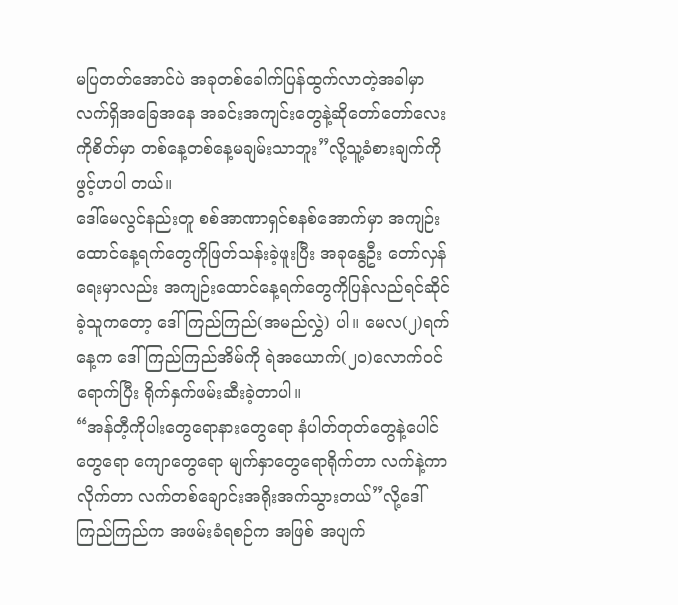မပြတတ်အောင်ပဲ အခုတစ်ခေါက်ပြန်ထွက်လာတဲ့အခါမှာ လက်ရှိအခြေအနေ အခင်းအကျင်းတွေနဲ့ဆိုတော်တော်လေးကိုစိတ်မှာ တစ်နေ့တစ်နေ့မချမ်းသာဘူး”လို့သူ့ခံစားချက်ကိုဖွင့်ဟပါ တယ်။
ဒေါ်မေလွင်နည်းတူ စစ်အာဏာရှင်စနစ်အောက်မှာ အကျဉ်းထောင်နေ့ရက်တွေကိုဖြတ်သန်းခဲ့ဖူးပြီး အခုနွေဦး တော်လှန်ရေးမှာလည်း အကျဉ်းထောင်နေ့ရက်တွေကိုပြန်လည်ရင်ဆိုင်ခဲ့သူကတော့ ဒေါ်ကြည်ကြည်(အမည်လွှဲ) ပါ။ မေလ(၂)ရက်နေ့က ဒေါ်ကြည်ကြည်အိမ်ကို ရဲအယောက်(၂၀)လောက်ဝင်ရောက်ပြီး ရိုက်နှက်ဖမ်းဆီးခဲ့တာပါ။
“အန်တီ့ကိုပါးတွေရောနားတွေရော နံပါတ်တုတ်တွေနဲ့ပေါင်တွေရော ကျောတွေရော မျက်နှာတွေရောရိုက်တာ လက်နဲ့ကာလိုက်တာ လက်တစ်ချောင်းအရိုးအက်သွားတယ်”လို့ဒေါ်ကြည်ကြည်က အဖမ်းခံရစဉ်က အဖြစ် အပျက်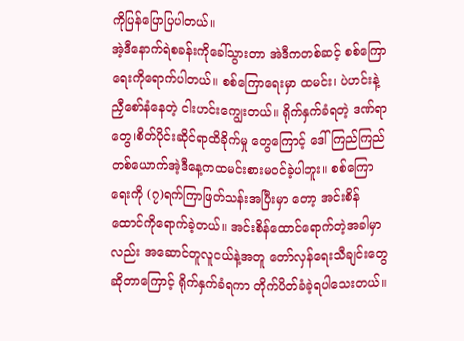ကိုပြန်ပြောပြပါတယ်။
အဲ့ဒီနောက်ရဲစခန်းကိုခေါ်သွားတာ အဲဒီကတစ်ဆင့် စစ်ကြောရေးကိုရောက်ပါတယ်။ စစ်ကြောရေးမှာ ထမင်း၊ ပဲဟင်းနဲ့ ညှီစော်နံနေတဲ့ ငါးဟင်းကျွေးတယ်။ ရိုက်နှက်ခံရတဲ့ ဒဏ်ရာတွေ၊စိတ်ပိုင်းဆိုင်ရာထိခိုက်မှု တွေကြောင့် ဒေါ်ကြည်ကြည်တစ်ယောက်အဲ့ဒီနေ့ကထမင်းစားမဝင်ခဲ့ပါဘူး။ စစ်ကြောရေးကို (၇)ရက်ကြာဖြတ်သန်းအပြီးမှာ တော့ အင်းစိန်ထောင်ကိုရောက်ခဲ့တယ်။ အင်းစိန်ထောင်ရောက်တဲ့အခါမှာလည်း အဆောင်တူလူငယ်နဲ့အတူ တော်လှန်ရေးသီချင်းတွေဆိုတာကြောင့် ရိုက်နှက်ခံရကာ တိုက်ပိတ်ခံခဲ့ရပါသေးတယ်။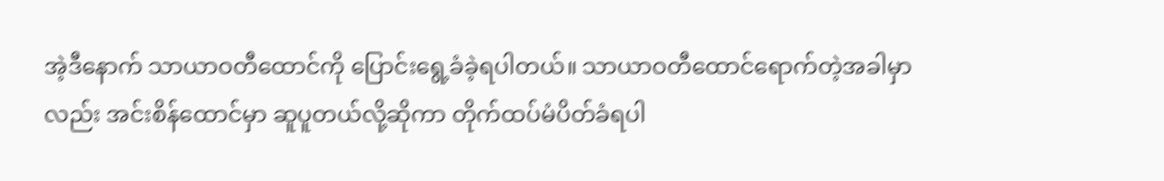အဲ့ဒီနောက် သာယာဝတီထောင်ကို ပြောင်းရွေ့ခံခဲ့ရပါတယ်။ သာယာဝတီထောင်ရောက်တဲ့အခါမှာလည်း အင်းစိန်ထောင်မှာ ဆူပူတယ်လို့ဆိုကာ တိုက်ထပ်မံပိတ်ခံရပါ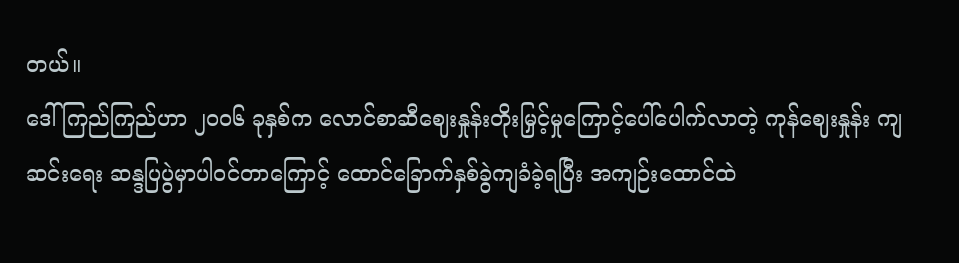တယ်။
ဒေါ်ကြည်ကြည်ဟာ ၂၀၀၆ ခုနှစ်က လောင်စာဆီဈေးနှုန်းတိုးမြှင့်မှုကြောင့်ပေါ်ပေါက်လာတဲ့ ကုန်ဈေးနှုန်း ကျဆင်းရေး ဆန္ဒပြပွဲမှာပါဝင်တာကြောင့် ထောင်ခြောက်နှစ်ခွဲကျခံခဲ့ရပြီး အကျဉ်းထောင်ထဲ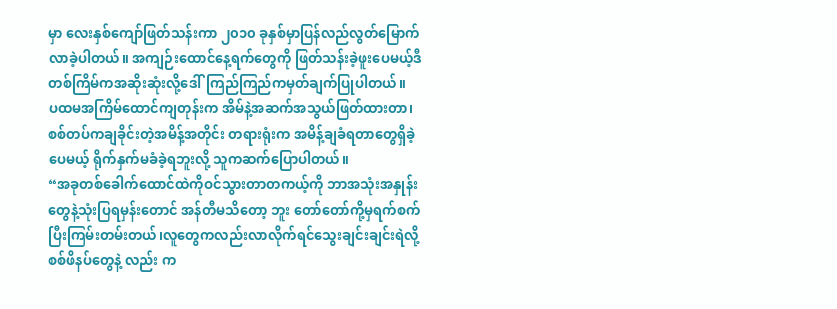မှာ လေးနှစ်ကျော်ဖြတ်သန်းကာ ၂၀၁၀ ခုနှစ်မှာပြန်လည်လွတ်မြောက်လာခဲ့ပါတယ်။ အကျဉ်းထောင်နေ့ရက်တွေကို ဖြတ်သန်းခဲ့ဖူးပေမယ့်ဒီတစ်ကြိမ်ကအဆိုးဆုံးလို့ဒေါ်ကြည်ကြည်ကမှတ်ချက်ပြုပါတယ်။
ပထမအကြိမ်ထောင်ကျတုန်းက အိမ်နဲ့အဆက်အသွယ်ဖြတ်ထားတာ၊ စစ်တပ်ကချခိုင်းတဲ့အမိန့်အတိုင်း တရားရုံးက အမိန့်ချခံရတာတွေရှိခဲ့ပေမယ့် ရိုက်နှက်မခံခဲ့ရဘူးလို့ သူကဆက်ပြောပါတယ်။
“အခုတစ်ခေါက်ထောင်ထဲကိုဝင်သွားတာတကယ့်ကို ဘာအသုံးအနှုန်းတွေနဲ့သုံးပြရမှန်းတောင် အန်တီမသိတော့ ဘူး တော်တော်ကို့မှရက်စက်ပြီးကြမ်းတမ်းတယ်၊လူတွေကလည်းလာလိုက်ရင်သွေးချင်းချင်းရဲလို့ စစ်ဖိနပ်တွေနဲ့ လည်း က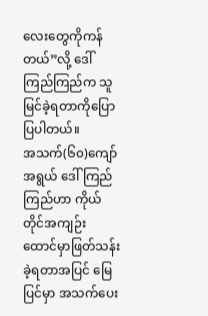လေးတွေကိုကန်တယ်”လို့ ဒေါ်ကြည်ကြည်က သူမြင်ခဲ့ရတာကိုပြောပြပါတယ်။
အသက်(၆၀)ကျော်အရွယ် ဒေါ်ကြည်ကြည်ဟာ ကိုယ်တိုင်အကျဉ်းထောင်မှာဖြတ်သန်းခဲ့ရတာအပြင် မြေပြင်မှာ အသက်ပေး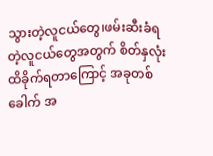သွားတဲ့လူငယ်တွေ၊ဖမ်းဆီးခံရတဲ့လူငယ်တွေအတွက် စိတ်နှလုံးထိခိုက်ရတာကြောင့် အခုတစ်ခေါက် အ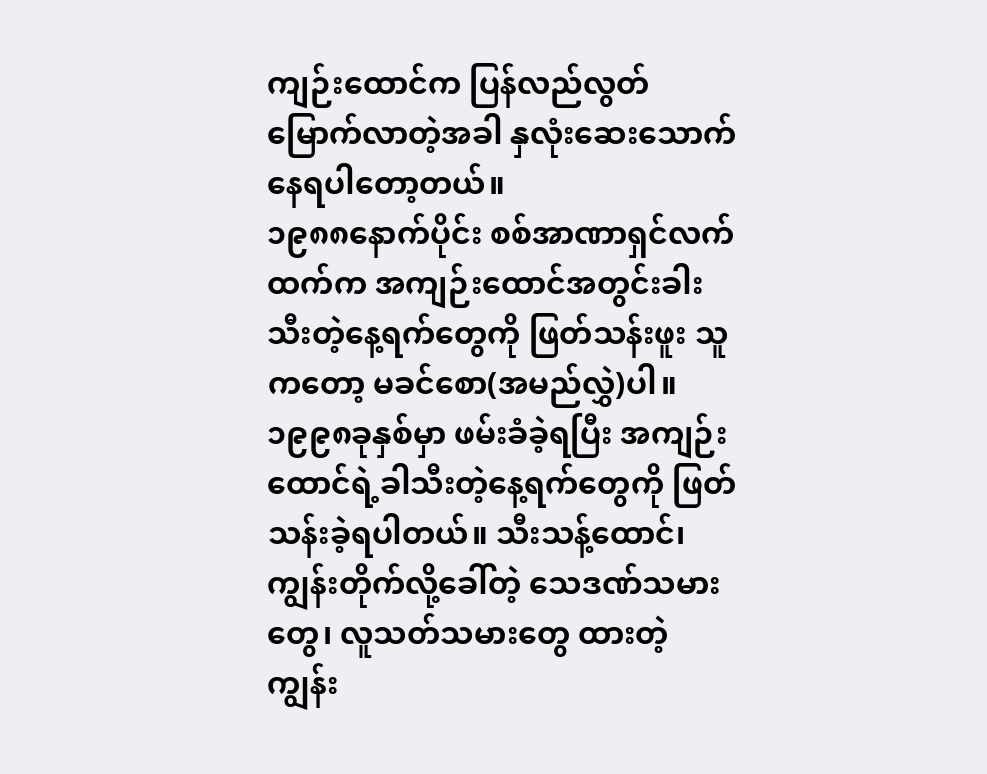ကျဉ်းထောင်က ပြန်လည်လွတ်မြောက်လာတဲ့အခါ နှလုံးဆေးသောက်နေရပါတော့တယ်။
၁၉၈၈နောက်ပိုင်း စစ်အာဏာရှင်လက်ထက်က အကျဉ်းထောင်အတွင်းခါးသီးတဲ့နေ့ရက်တွေကို ဖြတ်သန်းဖူး သူကတော့ မခင်စော(အမည်လွှဲ)ပါ။၁၉၉၈ခုနှစ်မှာ ဖမ်းခံခဲ့ရပြီး အကျဉ်းထောင်ရဲ့ခါသီးတဲ့နေ့ရက်တွေကို ဖြတ်သန်းခဲ့ရပါတယ်။ သီးသန့်ထောင်၊ ကျွန်းတိုက်လို့ခေါ်တဲ့ သေဒဏ်သမားတွေ၊ လူသတ်သမားတွေ ထားတဲ့ ကျွန်း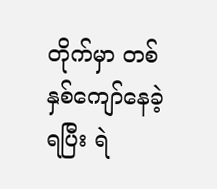တိုက်မှာ တစ်နှစ်ကျော်နေခဲ့ရပြီး ရဲ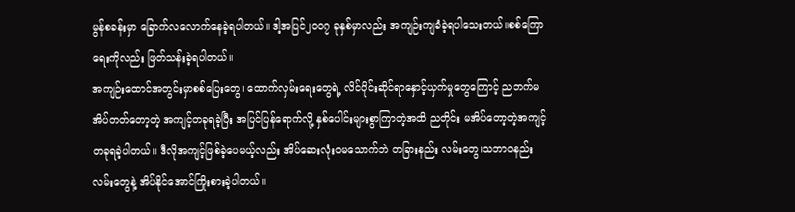မွန်စခန်းမှာ ခြောက်လလောက်နေခဲ့ရပါတယ်။ ဒါ့အပြင်၂၀၀၇ ခုနှစ်မှာလည်း အကျဉ်းကျခံခဲ့ရပါသေးတယ်။စစ်ကြောရေးကိုလည်း ဖြတ်သန်းခဲ့ရပါတယ်။
အကျဉ်းထောင်အတွင်းမှာစစ်ပြေးတွေ၊ ထောက်လှမ်းရေးတွေရဲ့ လိင်ပိုင်းဆိုင်ရာနှောင့်ယှက်မှုတွေကြောင့် ညဘက်မအိပ်တတ်တော့တဲ့ အကျင့်တခုရခဲ့ပြီး အပြင်ပြန်ရောက်လို့ နှစ်ပေါင်းများစွာကြာတဲ့အထိ ညတိုင်း မအိပ်တော့တဲ့အကျင့်တခုရခဲ့ပါတယ်။ ဒီလိုအကျင့်ဖြစ်ခဲ့ပေမယ့်လည်း အိပ်ဆေးလုံးဝမသောက်ဘဲ တခြားနည်း လမ်းတွေ၊သဘာဝနည်းလမ်းတွေနဲ့ အိပ်နိုင်အောင်ကြိုးစားခဲ့ပါတယ်။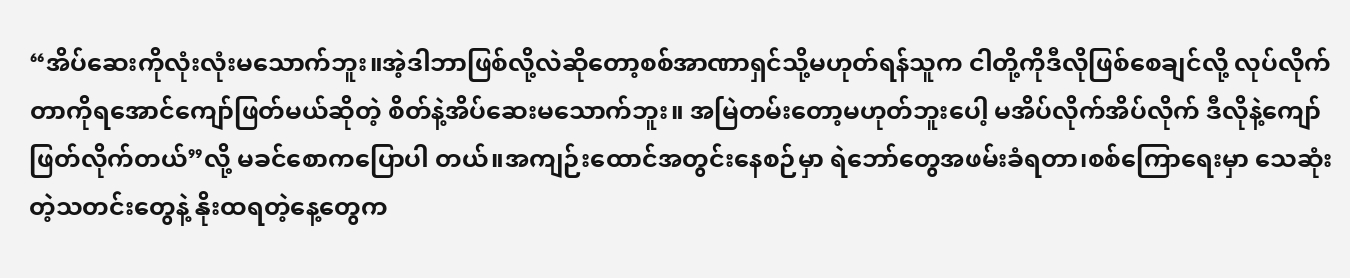“အိပ်ဆေးကိုလုံးလုံးမသောက်ဘူး။အဲ့ဒါဘာဖြစ်လို့လဲဆိုတော့စစ်အာဏာရှင်သို့မဟုတ်ရန်သူက ငါတို့ကိုဒီလိုဖြစ်စေချင်လို့ လုပ်လိုက်တာကိုရအောင်ကျော်ဖြတ်မယ်ဆိုတဲ့ စိတ်နဲ့အိပ်ဆေးမသောက်ဘူး။ အမြဲတမ်းတော့မဟုတ်ဘူးပေါ့ မအိပ်လိုက်အိပ်လိုက် ဒီလိုနဲ့ကျော်ဖြတ်လိုက်တယ်”လို့ မခင်စောကပြောပါ တယ်။အကျဉ်းထောင်အတွင်းနေစဉ်မှာ ရဲဘော်တွေအဖမ်းခံရတာ၊စစ်ကြောရေးမှာ သေဆုံးတဲ့သတင်းတွေနဲ့ နိုးထရတဲ့နေ့တွေက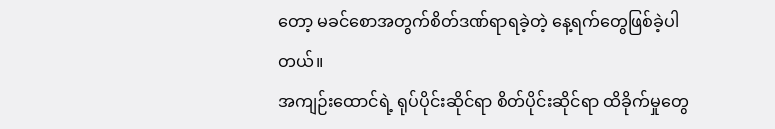တော့ မခင်စောအတွက်စိတ်ဒဏ်ရာရခဲ့တဲ့ နေ့ရက်တွေဖြစ်ခဲ့ပါတယ်။
အကျဉ်းထောင်ရဲ့ ရုပ်ပိုင်းဆိုင်ရာ စိတ်ပိုင်းဆိုင်ရာ ထိခိုက်မှုတွေ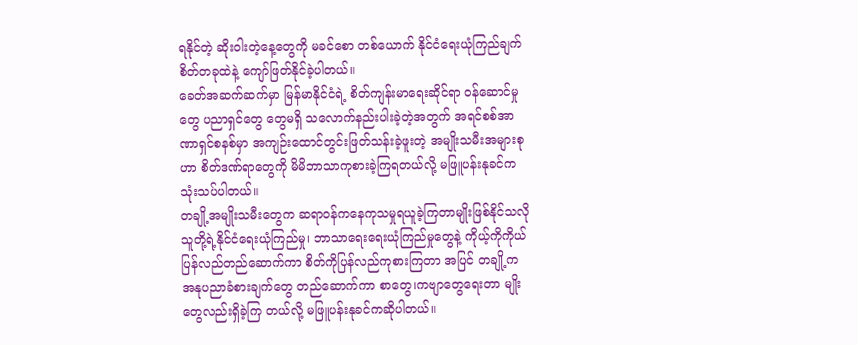ရနိုင်တဲ့ ဆိုးဝါးတဲ့နေ့တွေကို မခင်စော တစ်ယောက် နိုင်ငံရေးယုံကြည်ချက်စိတ်တခုထဲနဲ့ ကျော်ဖြတ်နိုင်ခဲ့ပါတယ်။
ခေတ်အဆက်ဆက်မှာ မြန်မာနိုင်ငံရဲ့ စိတ်ကျန်းမာရေးဆိုင်ရာ ဝန်ဆောင်မှုတွေ ပညာရှင်တွေ တွေမရှိ သလောက်နည်းပါးခဲ့တဲ့အတွက် အရင်စစ်အာဏာရှင်စနစ်မှာ အကျဉ်းထောင်တွင်းဖြတ်သန်းခဲ့ဖူးတဲ့ အမျိုးသမီးအများစုဟာ စိတ်ဒဏ်ရာတွေကို မိမိဘာသာကုစားခဲ့ကြရတယ်လို့ မဖြူပန်းနုခင်က သုံးသပ်ပါတယ်။
တချို့အမျိုးသမီးတွေက ဆရာဝန်ကနေကုသမှုရယူခဲ့ကြတာမျိုးဖြစ်နိုင်သလို သူတို့ရဲ့နိုင်ငံရေးယုံကြည်မှု၊ ဘာသာရေးရေးယုံကြည်မှုတွေနဲ့ ကိုယ့်ကိုကိုယ် ပြန်လည်တည်ဆောက်ကာ စိတ်ကိုပြန်လည်ကုစားကြတာ အပြင် တချို့က အနုပညာခံစားချက်တွေ တည်ဆောက်ကာ စာတွေ၊ကဗျာတွေရေးတာ မျိုးတွေလည်းရှိခဲ့ကြ တယ်လို့ မဖြူပန်းနုခင်ကဆိုပါတယ်။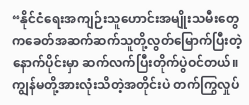“နိုင်ငံရေးအကျဉ်းသူဟောင်းအမျိုးသမီးတွေကခေတ်အဆက်ဆက်သူတို့လွတ်မြောက်ပြီးတဲ့နောက်ပိုင်းမှာ ဆက်လက်ပြီးတိုက်ပွဲဝင်တယ်။ ကျွန်မတို့အားလုံးသိတဲ့အတိုင်းပဲ တက်ကြွလှုပ်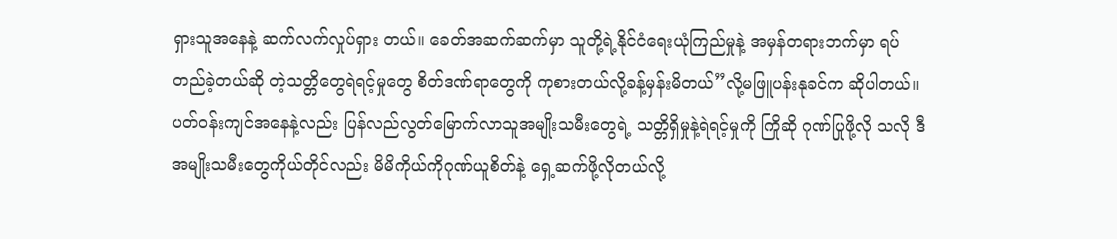ရှားသူအနေနဲ့ ဆက်လက်လှုပ်ရှား တယ်။ ခေတ်အဆက်ဆက်မှာ သူတို့ရဲ့နိုင်ငံရေးယုံကြည်မှုနဲ့ အမှန်တရားဘက်မှာ ရပ်တည်ခဲ့တယ်ဆို တဲ့သတ္တိတွေရဲရင့်မှုတွေ စိတ်ဒဏ်ရာတွေကို ကုစားတယ်လို့ခန့်မှန်းမိတယ်”လို့မဖြူပန်းနုခင်က ဆိုပါတယ်။
ပတ်ဝန်းကျင်အနေနဲ့လည်း ပြန်လည်လွတ်မြောက်လာသူအမျိုးသမီးတွေရဲ့ သတ္တိရှိမှုနဲ့ရဲရင့်မှုကို ကြိုဆို ဂုဏ်ပြုဖို့လို သလို ဒီအမျိုးသမီးတွေကိုယ်တိုင်လည်း မိမိကိုယ်ကိုဂုဏ်ယူစိတ်နဲ့ ရှေ့ဆက်ဖို့လိုတယ်လို့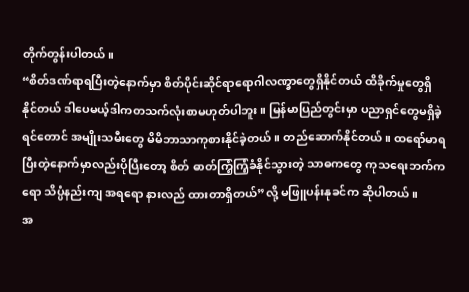တိုက်တွန်းပါတယ်။
“စိတ်ဒဏ်ရာရပြီးတဲ့နောက်မှာ စိတ်ပိုင်းဆိုင်ရာရောဂါလဏ္ခာတွေရှိနိုင်တယ် ထိခိုက်မှုတွေရှိနိုင်တယ် ဒါပေမယ့်ဒါကတသက်လုံးစာမဟုတ်ပါဘူး။ မြန်မာပြည်တွင်းမှာ ပညာရှင်တွေမရှိခဲ့ရင်တောင် အမျိုးသမီးတွေ မိမိဘာသာကုစားနိုင်ခဲ့တယ်။ တည်ဆောက်နိုင်တယ်။ ထရော်မာရပြီးတဲ့နောက်မှာလည်းပိုပြီးတော့ စိတ် ဓာတ်ကြံ့ကြံ့ခံနိုင်သွားတဲ့ သာဓကတွေ ကုသရေးဘက်ကရော သိပ္ပံနည်းကျ အရရော နားလည် ထားတာရှိတယ်”လို့ မဖြူပန်းနုခင်က ဆိုပါတယ်။
အ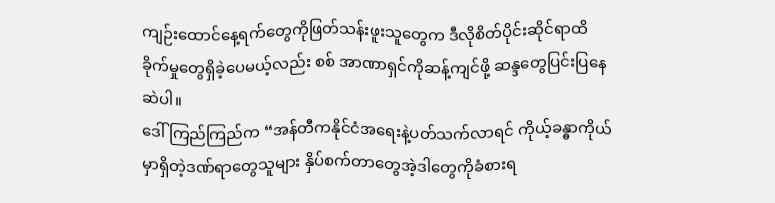ကျဉ်းထောင်နေ့ရက်တွေကိုဖြတ်သန်းဖူးသူတွေက ဒီလိုစိတ်ပိုင်းဆိုင်ရာထိခိုက်မှုတွေရှိခဲ့ပေမယ့်လည်း စစ် အာဏာရှင်ကိုဆန့်ကျင်ဖို့ ဆန္ဒတွေပြင်းပြနေဆဲပါ။
ဒေါ်ကြည်ကြည်က “အန်တီကနိုင်ငံအရေးနဲ့ပတ်သက်လာရင် ကိုယ့်ခန္ဓာကိုယ်မှာရှိတဲ့ဒဏ်ရာတွေသူများ နှိပ်စက်တာတွေအဲ့ဒါတွေကိုခံစားရ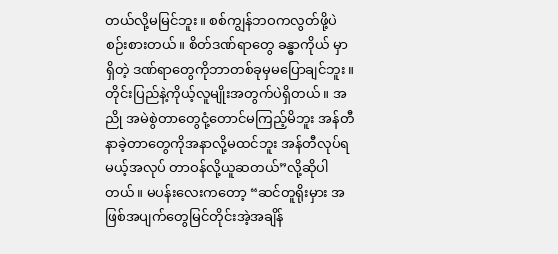တယ်လို့မမြင်ဘူး။ စစ်ကျွန်ဘဝကလွတ်ဖို့ပဲစဉ်းစားတယ်။ စိတ်ဒဏ်ရာတွေ ခန္ဓာကိုယ် မှာရှိတဲ့ ဒဏ်ရာတွေကိုဘာတစ်ခုမှမပြောချင်ဘူး။ တိုင်းပြည်နဲ့ကိုယ့်လူမျိုးအတွက်ပဲရှိတယ်။ အညို အမဲစွဲတာတွေငုံ့တောင်မကြည့်မိဘူး အန်တီနာခဲ့တာတွေကိုအနာလို့မထင်ဘူး အန်တီလုပ်ရမယ့်အလုပ် တာဝန်လို့ယူဆတယ်”လို့ဆိုပါတယ်။ မပန်းလေးကတော့ “ဆင်တူရိုးမှား အဖြစ်အပျက်တွေမြင်တိုင်းအဲ့အချိန်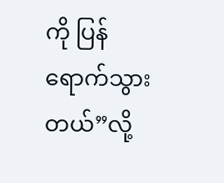ကို ပြန်ရောက်သွားတယ်”လို့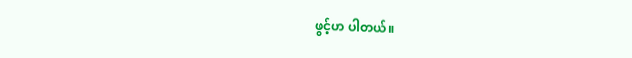ဖွင့်ဟ ပါတယ်။